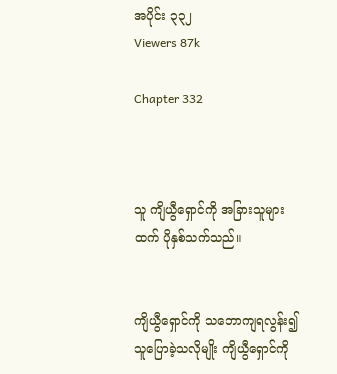အပိုင်း ၃၃၂
Viewers 87k

Chapter 332



သူ ကျိယွီရှောင်ကို အခြားသူများထက် ပိုနှစ်သက်သည်။


ကျိယွီရှောင်ကို သဘောကျရလွန်း၍ သူပြောခဲ့သလိုမျိုး ကျိယွီရှောင်ကို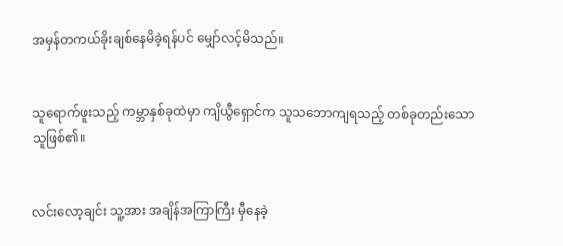အမှန်တကယ်ခိုးချစ်နေမိခဲ့ရန်ပင် မျှော်လင့်မိသည်။


သူရောက်ဖူးသည့် ကမ္ဘာနှစ်ခုထဲမှာ ကျိယွီရှောင်က သူသဘောကျရသည့် တစ်ခုတည်းသော သူဖြစ်၏။


လင်းလော့ချင်း သူ့အား အချိန်အကြာကြီး မှီနေခဲ့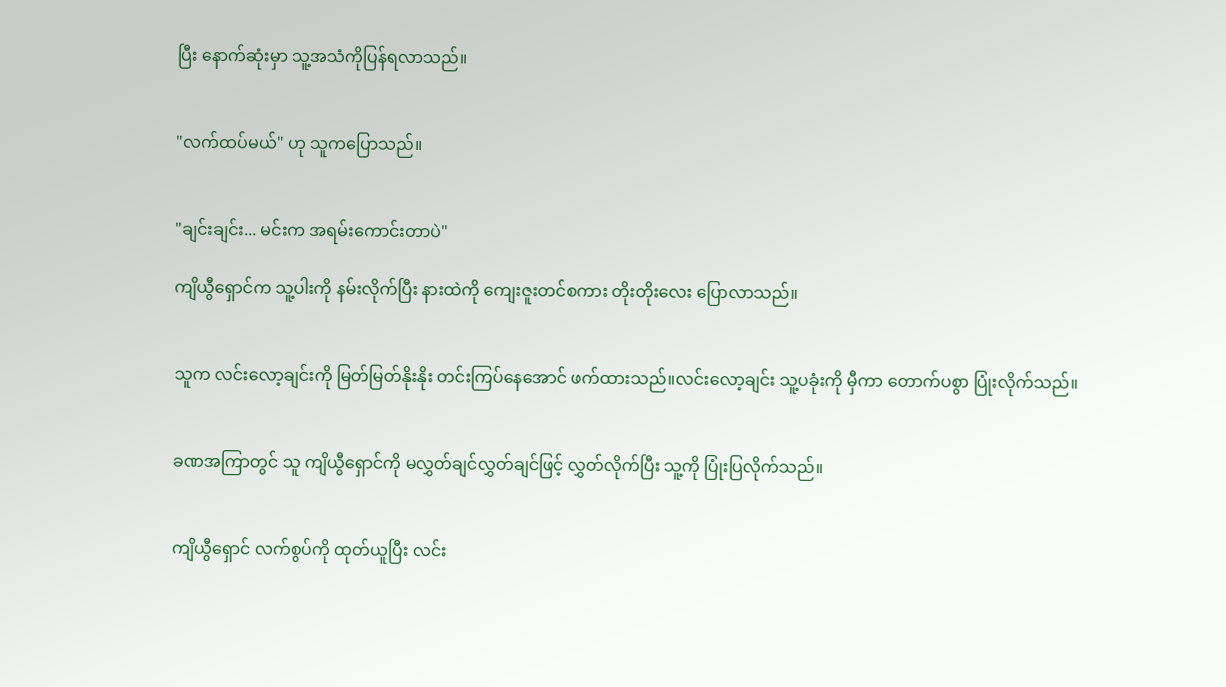ပြီး နောက်ဆုံးမှာ သူ့အသံကိုပြန်ရလာသည်။


"လက်ထပ်မယ်" ဟု သူကပြောသည်။


"ချင်းချင်း... မင်းက အရမ်းကောင်းတာပဲ"

ကျိယွီရှောင်က သူ့ပါးကို နမ်းလိုက်ပြီး နားထဲကို ကျေးဇူးတင်စကား တိုးတိုးလေး ပြောလာသည်။


သူက လင်းလော့ချင်းကို မြတ်မြတ်နိုးနိုး တင်းကြပ်နေအောင် ဖက်ထားသည်။လင်းလော့ချင်း သူ့ပခုံးကို မှီကာ တောက်ပစွာ ပြုံးလိုက်သည်။


ခဏအကြာတွင် သူ ကျိယွီရှောင်ကို မလွှတ်ချင်လွှတ်ချင်ဖြင့် လွှတ်လိုက်ပြီး သူ့ကို ပြုံးပြလိုက်သည်။


ကျိယွီရှောင် လက်စွပ်ကို ထုတ်ယူပြီး လင်း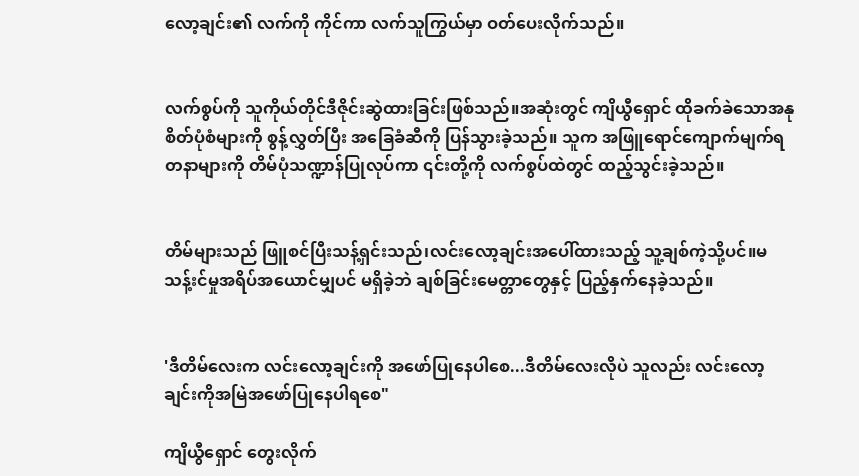လော့ချင်း၏ လက်ကို ကိုင်ကာ လက်သူကြွယ်မှာ ဝတ်ပေးလိုက်သည်။


လက်စွပ်ကို သူကိုယ်တိုင်ဒီဇိုင်းဆွဲထားခြင်းဖြစ်သည်။အဆုံးတွင် ကျိယွီရှောင် ထိုခက်ခဲသောအနုစိတ်ပုံစံများကို စွန့်လွှတ်ပြီး အခြေခံဆီကို ပြန်သွားခဲ့သည်။ သူက အဖြူရောင်ကျောက်မျက်ရတနာများကို တိမ်ပုံသဏ္ဍာန်ပြုလုပ်ကာ ၎င်းတို့ကို လက်စွပ်ထဲတွင် ထည့်သွင်းခဲ့သည်။


တိမ်များသည် ဖြူစင်ပြီးသန့်ရှင်းသည်၊လင်းလော့ချင်းအပေါ်ထားသည့် သူ့ချစ်ကဲ့သို့ပင်။မသန့်းင်မှုအရိပ်အယောင်မျှပင် မရှိခဲ့ဘဲ ချစ်ခြင်းမေတ္တာတွေနှင့် ပြည့်နှက်နေခဲ့သည်။


'ဒီတိမ်လေးက လင်းလော့ချင်းကို အဖော်ပြုနေပါစေ...ဒီတိမ်လေးလိုပဲ သူလည်း လင်းလော့ချင်းကိုအမြဲအဖော်ပြုနေပါရစေ"

ကျိယွီရှောင် တွေးလိုက်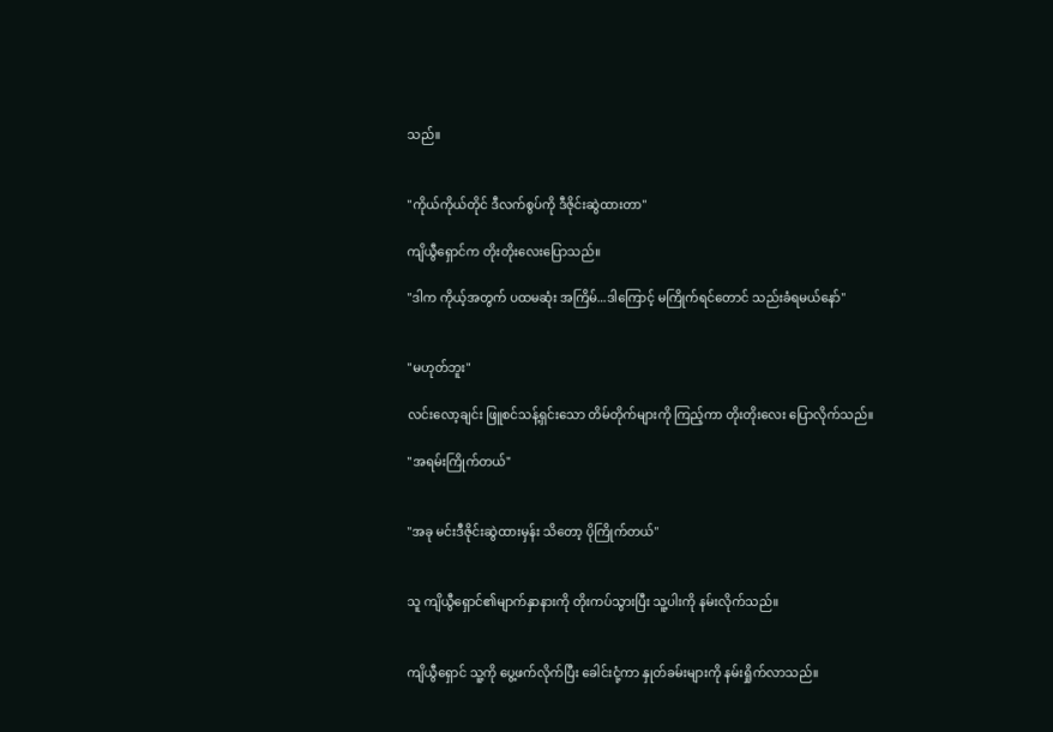သည်။


"ကိုယ်ကိုယ်တိုင် ဒီလက်စွပ်ကို ဒီဇိုင်းဆွဲထားတာ"

ကျိယွီရှောင်က တိုးတိုးလေးပြောသည်။

"ဒါက ကိုယ့်အတွက် ပထမဆုံး အကြိမ်...ဒါကြောင့် မကြိုက်ရင်တောင် သည်းခံရမယ်နော်"


"မဟုတ်ဘူး"

လင်းလော့ချင်း ဖြူစင်သန့်ရှင်းသော တိမ်တိုက်များကို ကြည့်ကာ တိုးတိုးလေး ပြောလိုက်သည်။

"အရမ်းကြိုက်တယ်"


"အခု မင်းဒီဇိုင်းဆွဲထားမှန်း သိတော့ ပိုကြိုက်တယ်"


သူ ကျိယွီရှောင်၏မျာက်နှာနားကို တိုးကပ်သွားပြီး သူ့ပါးကို နမ်းလိုက်သည်။


ကျိယွီရှောင် သူ့ကို ပွေ့ဖက်လိုက်ပြီး ခေါင်းငုံ့ကာ နှုတ်ခမ်းများကို နမ်းရှိုက်လာသည်။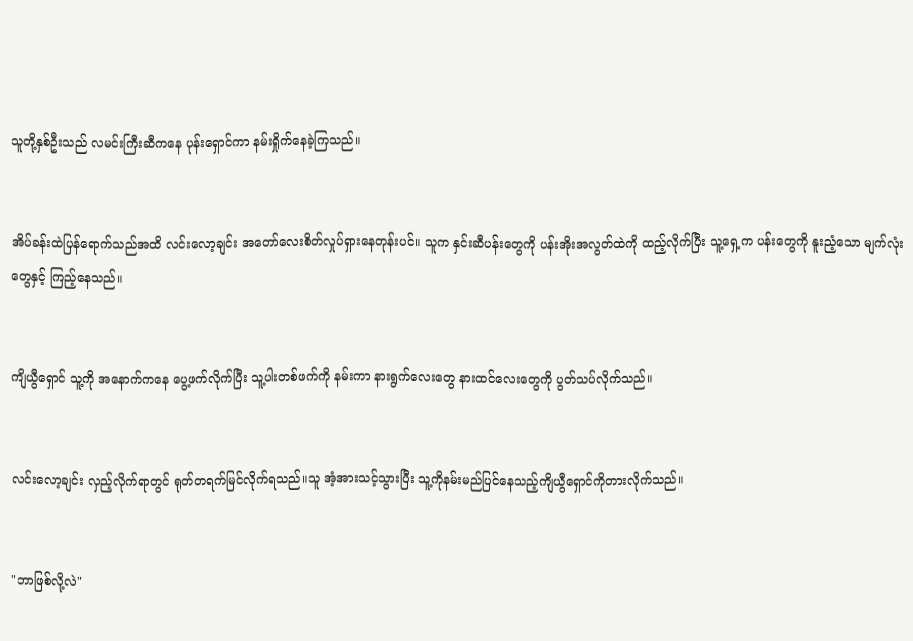သူတို့နှစ်ဦးသည် လမင်းကြီးဆီကနေ ပုန်းရှောင်ကာ နမ်းရှိုက်နေခဲ့ကြသည်။


အိပ်ခန်းထဲပြန်ရောက်သည်အထိ လင်းလော့ချင်း အတော်လေးစိတ်လှုပ်ရှားနေတုန်းပင်။ သူက နှင်းဆီပန်းတွေကို ပန်းအိုးအလွတ်ထဲကို ထည့်လိုက်ပြီး သူ့ရှေ့က ပန်းတွေကို နူးညံ့သော မျက်လုံးတွေနှင့် ကြည့်နေသည်။


ကျိယွီရှောင် သူ့ကို အနောက်ကနေ ပွေ့ဖက်လိုက်ပြီး သူ့ပါးတစ်ဖက်ကို နမ်းကာ နားရွက်လေးတွေ နားထင်လေးတွေကို ပွတ်သပ်လိုက်သည်။


လင်းလော့ချင်း လှည့်လိုက်ရာတွင် ရုတ်တရက်မြင်လိုက်ရသည်။သူ အံ့အားသင့်သွားပြီး သူ့ကိုနမ်းမည်ပြင်နေသည့်ကျိယွီရှောင်ကိုတားလိုက်သည်။


"ဘာဖြစ်လို့လဲ"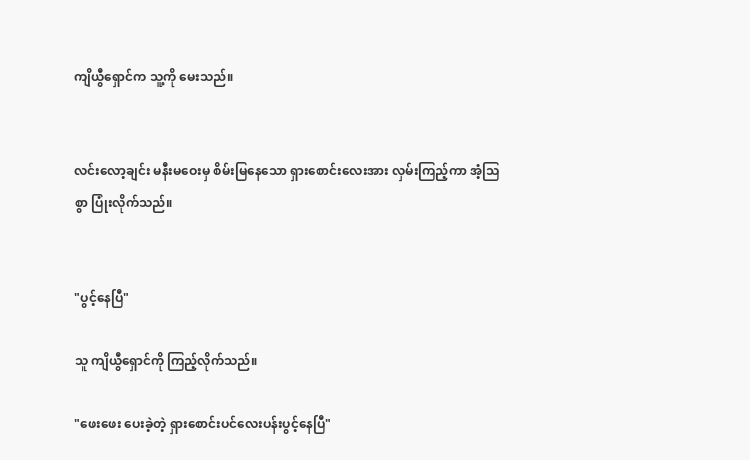ကျိယွီရှောင်က သူ့ကို မေးသည်။


လင်းလော့ချင်း မနီးမဝေးမှ စိမ်းမြနေသော ရှားစောင်းလေးအား လှမ်းကြည့်ကာ အံ့သြစွာ ပြုံးလိုက်သည်။


"ပွင့်နေပြီ"

သူ ကျိယွီရှောင်ကို ကြည့်လိုက်သည်။

"ဖေးဖေး ပေးခဲ့တဲ့ ရှားစောင်းပင်လေးပန်းပွင့်နေပြီ"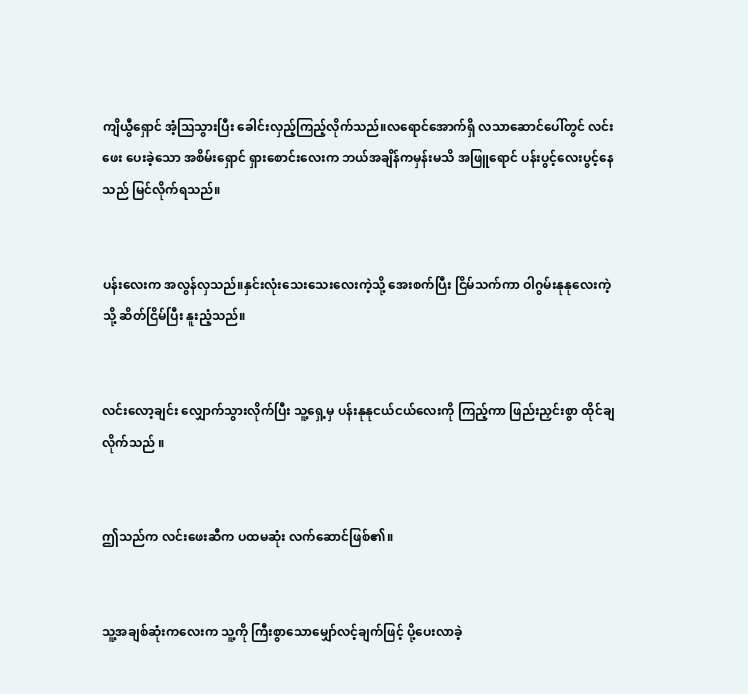ကျိယွီရှောင် အံ့သြသွားပြီး ခေါင်းလှည့်ကြည့်လိုက်သည်။လရောင်အောက်ရှိ လသာဆောင်ပေါ်တွင် လင်းဖေး ပေးခဲ့သော အစိမ်းရှောင် ရှားစောင်းလေးက ဘယ်အချိန်ကမှန်းမသိ အဖြူရောင် ပန်းပွင့်လေးပွင့်နေသည် မြင်လိုက်ရသည်။


ပန်းလေးက အလွန်လှသည်။နှင်းလုံးသေးသေးလေးကဲ့သို့ အေးစက်ပြီး ငြိမ်သက်ကာ ဝါဂွမ်းနုနုလေးကဲ့သို့ ဆိတ်ငြိမ်ပြီး နူးညံ့သည်။


လင်းလော့ချင်း လျှောက်သွားလိုက်ပြီး သူ့ရှေ့မှ ပန်းနုနုငယ်ငယ်လေးကို ကြည့်ကာ ဖြည်းညှင်းစွာ ထိုင်ချလိုက်သည် ။


ဤသည်က လင်းဖေးဆီက ပထမဆုံး လက်ဆောင်ဖြစ်၏။


သူ့အချစ်ဆုံးကလေးက သူ့ကို ကြီးစွာသောမျှော်လင့်ချက်ဖြင့် ပို့ပေးလာခဲ့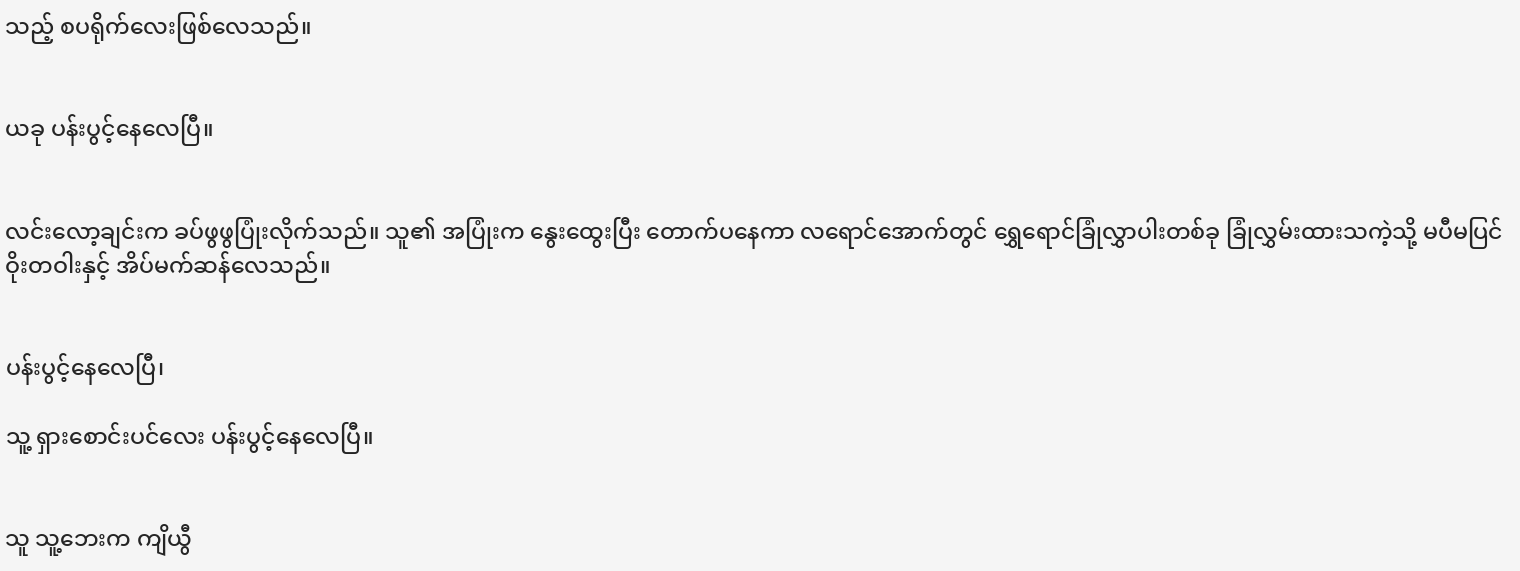သည့် စပရိုက်လေးဖြစ်လေသည်။


ယခု ပန်းပွင့်နေလေပြီ။


လင်းလော့ချင်းက ခပ်ဖွဖွပြုံးလိုက်သည်။ သူ၏ အပြုံးက နွေးထွေးပြီး တောက်ပနေကာ လရောင်အောက်တွင် ရွှေရောင်ခြုံလွှာပါးတစ်ခု ခြုံလွှမ်းထားသကဲ့သို့ မပီမပြင်ဝိုးတဝါးနှင့် အိပ်မက်ဆန်လေသည်။


ပန်းပွင့်နေလေပြီ၊

သူ့ ရှားစောင်းပင်လေး ပန်းပွင့်နေလေပြီ။


သူ သူ့ဘေးက ကျိယွီ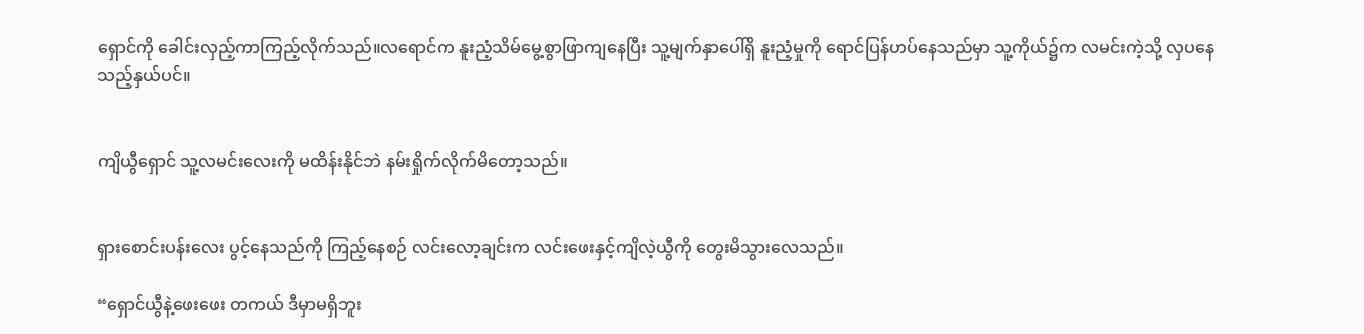ရှောင်ကို ခေါင်းလှည့်ကာကြည့်လိုက်သည်။လရောင်က နူးညံ့သိမ်မွေ့စွာဖြာကျနေပြီး သူ့မျက်နှာပေါ်ရှိ နူးညံ့မှုကို ရောင်ပြန်ဟပ်နေသည်မှာ သူ့ကိုယ်၌က လမင်းကဲ့သို့ လှပနေသည့်နှယ်ပင်။


ကျိယွီရှောင် သူ့လမင်းလေးကို မထိန်းနိုင်ဘဲ နမ်းရှိုက်လိုက်မိတော့သည်။


ရှားစောင်းပန်းလေး ပွင့်နေသည်ကို ကြည့်နေစဉ် လင်းလော့ချင်းက လင်းဖေးနှင့်ကျိလဲ့ယွီကို ‌တွေးမိသွားလေသည်။

“ရှောင်ယွီနဲ့ဖေးဖေး တကယ် ဒီမှာမရှိဘူး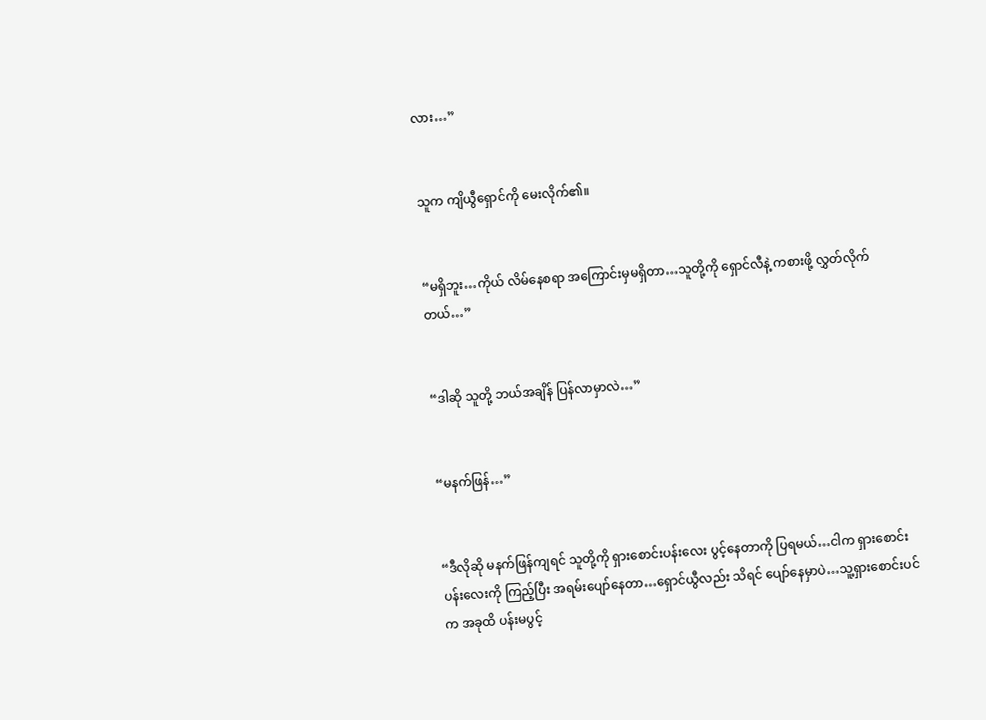လား…”


သူက ကျိယွီရှောင်ကို မေးလိုက်၏။


“မရှိဘူး…ကိုယ် လိမ်နေစရာ အကြောင်းမှမရှိတာ…သူတို့ကို ရှောင်လီနဲ့ ကစားဖို့ လွှတ်လိုက်တယ်…”


“ဒါဆို သူတို့ ဘယ်အချိန် ပြန်လာမှာလဲ…”


“မနက်ဖြန်…”


“ဒီလိုဆို မနက်ဖြန်ကျရင် သူတို့ကို ရှားစောင်းပန်းလေး ပွင့်နေတာကို ပြရမယ်…ငါက ရှားစောင်းပန်းလေးကို ကြည့်ပြီး အရမ်းပျော်နေတာ…ရှောင်ယွီလည်း သိရင် ပျော်နေမှာပဲ…သူ့ရှားစောင်းပင်က အခုထိ ပန်းမပွင့်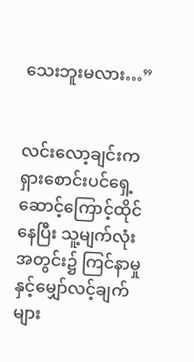သေးဘူးမလား…”


လင်းလော့ချင်းက ရှားစောင်းပင်ရှေ့ ဆောင့်ကြောင့်ထိုင်နေပြီး သူ့မျက်လုံးအတွင်း၌ ကြင်နာမှုနှင့်မျှော်လင့်ချက်များ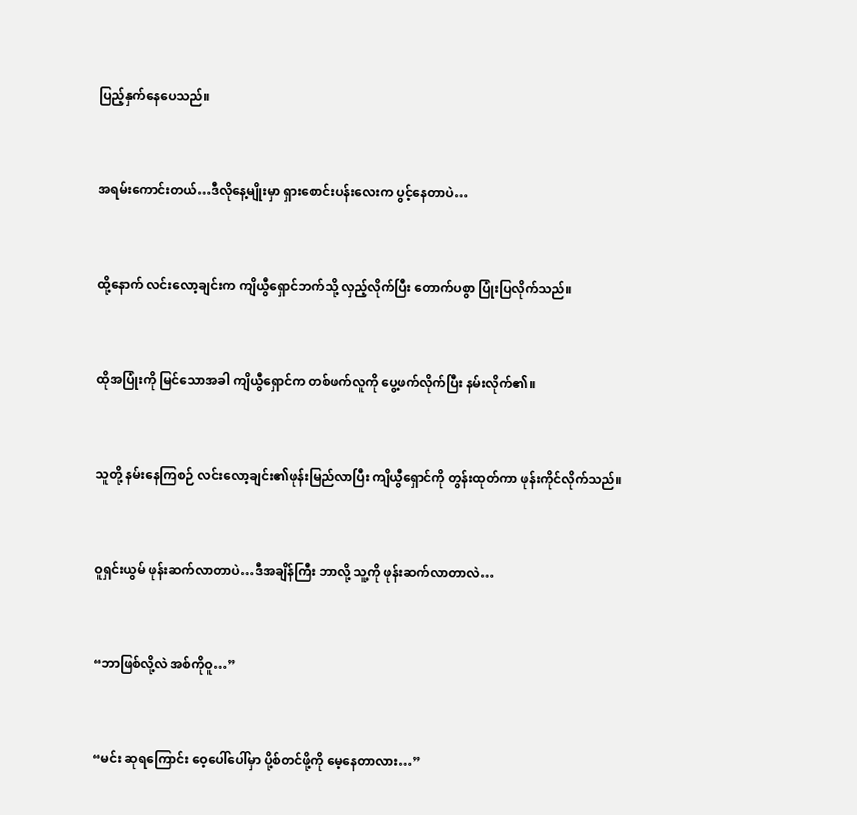ပြည့်နှက်နေပေသည်။


အရမ်းကောင်းတယ်…ဒီလိုနေ့မျိုးမှာ ရှားစောင်းပန်းလေးက ပွင့်နေတာပဲ…


ထို့နောက် လင်းလော့ချင်းက ကျိယွီရှောင်ဘက်သို့ လှည့်လိုက်ပြီး တောက်ပစွာ ပြုံးပြလိုက်သည်။


ထိုအပြုံးကို မြင်သောအခါ ကျိယွီရှောင်က တစ်ဖက်လူကို ပွေ့ဖက်လိုက်ပြီး နမ်းလိုက်၏။


သူတို့ နမ်းနေကြစဉ် လင်းလော့ချင်း၏ဖုန်းမြည်လာပြီး ကျိယွီရှောင်ကို တွန်းထုတ်ကာ ဖုန်းကိုင်လိုက်သည်။


ဝူရှင်းယွမ် ဖုန်းဆက်လာတာပဲ…ဒီအချိန်ကြီး ဘာလို့ သူ့ကို ဖုန်းဆက်လာတာလဲ…


“ဘာဖြစ်လို့လဲ အစ်ကိုဝူ…”


“မင်း ဆုရကြောင်း ဝေ့ပေါ်ပေါ်မှာ ပို့စ်တင်ဖို့ကို မေ့နေတာလား…”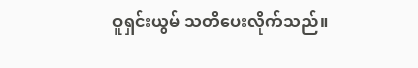ဝူရှင်းယွမ် သတိပေးလိုက်သည်။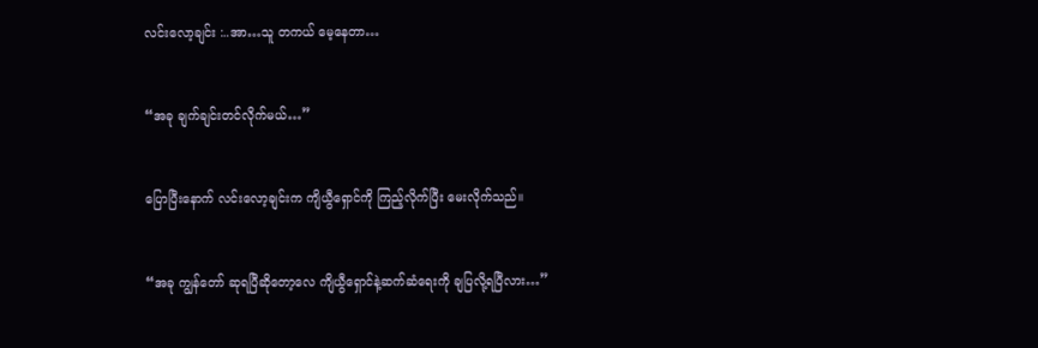လင်းလော့ချင်း :..အာ…သူ တကယ် မေ့နေတာ…


“အခု ချက်ချင်းတင်လိုက်မယ်…”


ပြောပြီးနောက် လင်းလော့ချင်းက ကျိယွီရှောင်ကို ကြည့်လိုက်ပြီး မေးလိုက်သည်။


“အခု ကျွန်တော် ဆုရပြီဆိုတော့လေ ကျိယွီရှောင်နဲ့ဆက်ဆံရေးကို ချပြလို့ရပြီလား…”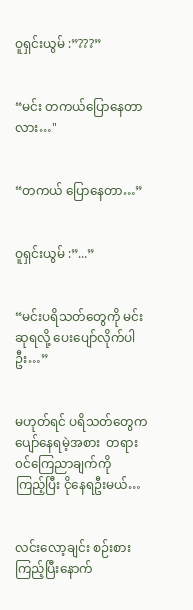ဝူရှင်းယွမ် :”???”


“မင်း တကယ်ပြောနေတာလား…"


“တကယ် ပြောနေတာ…”


ဝူရှင်းယွမ် :”...”


“မင်းပရိသတ်တွေကို မင်းဆုရလို့ ပေးပျော်လိုက်ပါဦး…”


မဟုတ်ရင် ပရိသတ်တွေက ပျော်နေရမဲ့အစား ‌ တရား၀င်ကြေညာချက်ကို ကြည့်‌ပြီး ငိုနေရဦးမယ်…


လင်းလော့ချင်း စဉ်းစားကြည့်ပြီးနောက်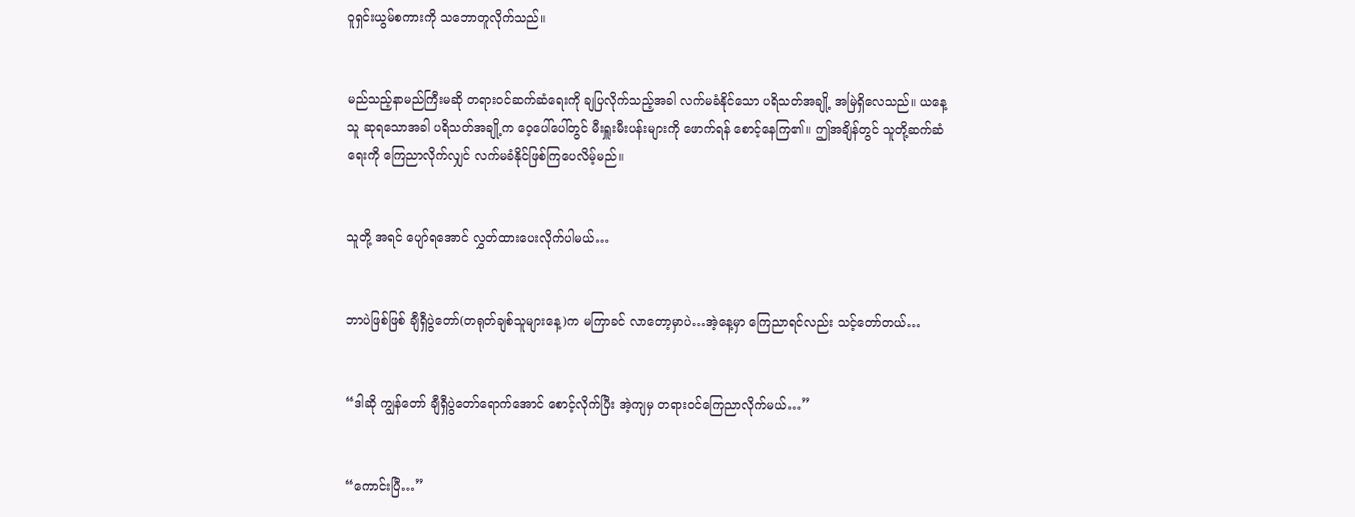ဝူရှင်းယွမ်စကားကို သဘောတူလိုက်သည်။


မည်သည့်နာမည်ကြီးမဆို တရား၀င်ဆက်ဆံရေးကို ချပြလိုက်သည့်အခါ လက်မခံနိုင်သော ပရိသတ်အချို့ အမြဲရှိလေသည်။ ယနေ့ သူ ဆုရသောအခါ ပရိသတ်အချို့က ဝေ့ပေါ်ပေါ်တွင် မီးရှူးမီးပန်းများကို ဖောက်ရန် စောင့်နေကြ၏။ ဤအချိန်တွင် သူတို့ဆက်ဆံရေးကို ကြေညာလိုက်လျှင် လက်မခံနိုင်ဖြစ်ကြပေလိမ့်မည်။


သူတို့ အရင် ပျော်ရအောင် လွှတ်ထားပေးလိုက်ပါမယ်…


ဘာပဲဖြစ်ဖြစ် ချီရှီပွဲတော်(တရုတ်ချစ်သူများနေ့)က မကြာခင် လာတော့မှာပဲ…အဲ့နေ့မှာ ကြေညာရင်လည်း သင့်တော်တယ်…


“ဒါဆို ကျွန်တော် ချီရှီပွဲတော်ရောက်အောင် စောင့်လိုက်ပြီး အဲ့ကျမှ တရား၀င်ကြေညာလိုက်မယ်…”


“ကောင်းပြီ…”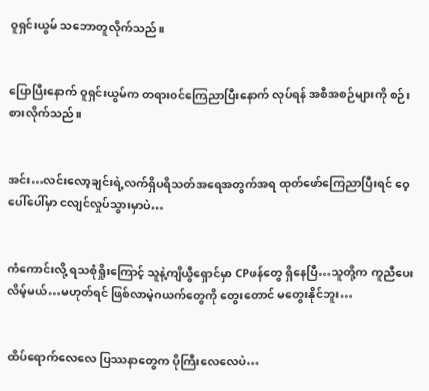ဝူရှင်းယွမ် သဘောတူလိုက်သည်။


ပြောပြီးနောက် ဝူရှင်းယွမ်က တရား၀င်ကြေညာပြီးနောက် လုပ်ရန် အစီအစဉ်များကို စဉ်းစားလိုက်သည်။


အင်း…လင်းလော့ချင်းရဲ့လက်ရှိပရိသတ်အရေအတွက်အရ ထုတ်ဖော်ကြေညာပြီးရင် ဝေ့ပေါ်ပေါ်မှာ ငလျင်လှုပ်သွားမှာပဲ…


ကံကောင်းလို့ ရသစုံရှိုးကြောင့် သူနဲ့ကျိယွီရှောင်မှာ CPဖန်တွေ ရှိနေပြီ…သူတို့က ကူညီပေးလိမ့်မယ်…မဟုတ်ရင် ဖြစ်လာမဲ့ဂယက်တွေကို တွေးတောင် မတွေးနိုင်ဘူး…


ထိပ်ရောက်လေလေ ပြဿနာတွေက ပိုကြီးလေလေပဲ…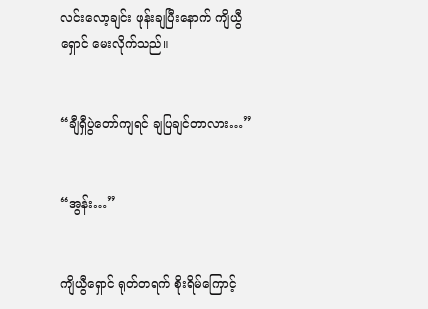လင်းလော့ချင်း ဖုန်းချပြီးနောက် ကျိယွီရှောင် မေးလိုက်သည်။


“ချီရှီပွဲတော်ကျရင် ချပြချင်တာလား…”


“အွန်း…”


ကျိယွီရှောင် ရုတ်တရက် စိုးရိမ်ကြောင့်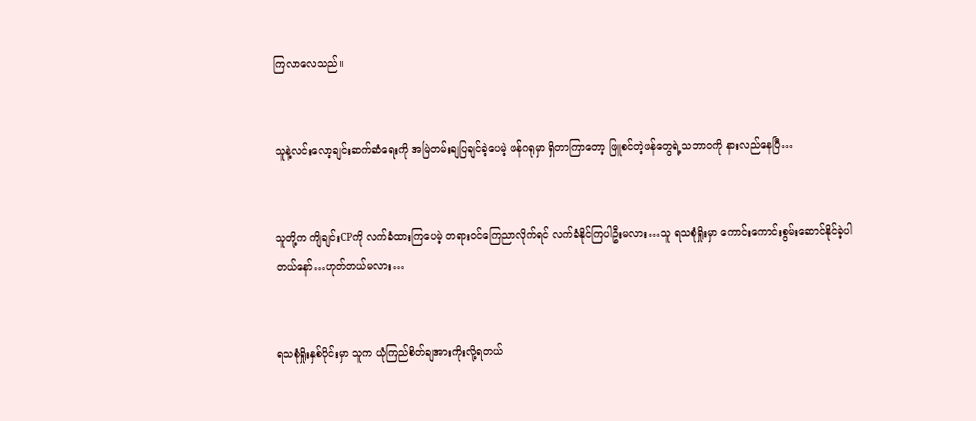ကြလာလေသည်။


သူနဲ့လင်းလော့ချင်းဆက်ဆံရေးကို အမြဲတမ်းချပြချင်ခဲ့ပေမဲ့ ဖန်ဂရုမှာ ရှိတာကြာတော့ ဖြူစင်တဲ့ဖန်တွေရဲ့သဘာ၀ကို နားလည်နေပြီ…


သူတို့က ကျိချင်းCPကို လက်ခံထားကြပေမဲ့ တရားဝင်ကြေညာလိုက်ရင် လက်ခံနိုင်ကြပါဦးမလား…သူ ရသစုံရှိုးမှာ ကောင်းကောင်းစွမ်းဆောင်နိုင်ခဲ့ပါတယ်နော်…ဟုတ်တယ်မလား…


ရသစုံရှိုးနှစ်ပိုင်းမှာ သူက ယုံကြည်စိတ်ချအားကိုးလို့ရတယ်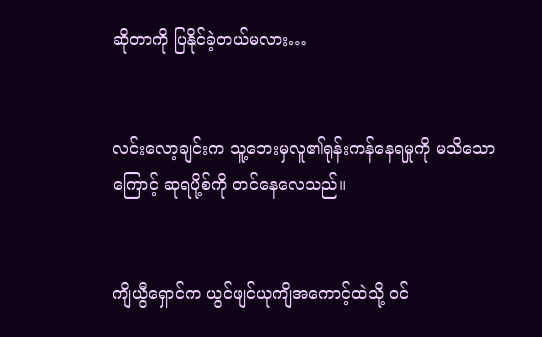ဆိုတာကို ပြနိုင်ခဲ့တယ်မလား…


လင်းလော့ချင်းက သူ့ဘေးမှလူ၏ရုန်းကန်နေရမှုကို မသိသောကြောင့် ဆုရပို့စ်ကို တင်နေလေသည်။


ကျိယွီရှောင်က ယွင်ဖျင်ယုကျိအကောင့်ထဲသို့ ၀င်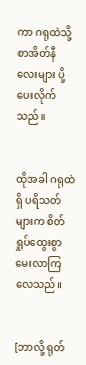ကာ ဂရုထဲသို့ စာအိတ်နီလေးများ ပို့ပေးလိုက်သည်။


ထိုအခါ ဂရုထဲရှိ ပရိသတ်များက စိတ်ရှုပ်ထွေးစွာ မေးလာကြလေသည်။


[ဘာလို့ ရုတ်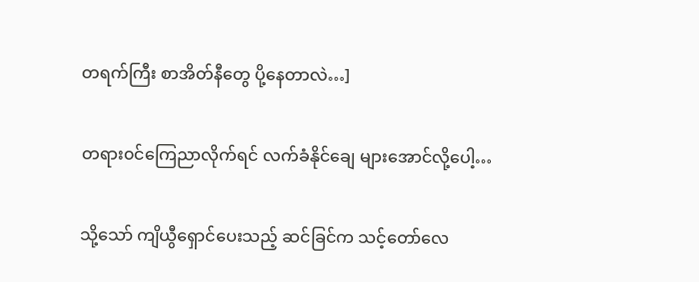တရက်ကြီး စာအိတ်နီတွေ ပို့နေတာလဲ…]


တရား၀င်ကြေညာလိုက်ရင် လက်ခံနိုင်‌ချေ များအောင်လို့ပေါ့…


သို့သော် ကျိယွီရှောင်ပေးသည့် ဆင်ခြင်က သင့်တော်လေ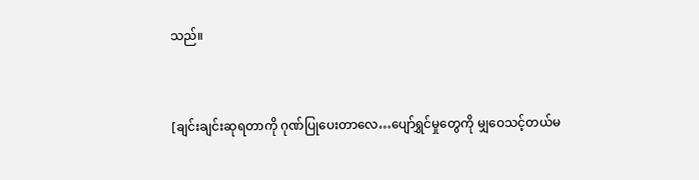သည်။


[ချင်းချင်းဆုရတာကို ဂုဏ်ပြုပေးတာလေ…ပျော်ရွှင်မှုတွေကို မျှဝေသင့်တယ်မ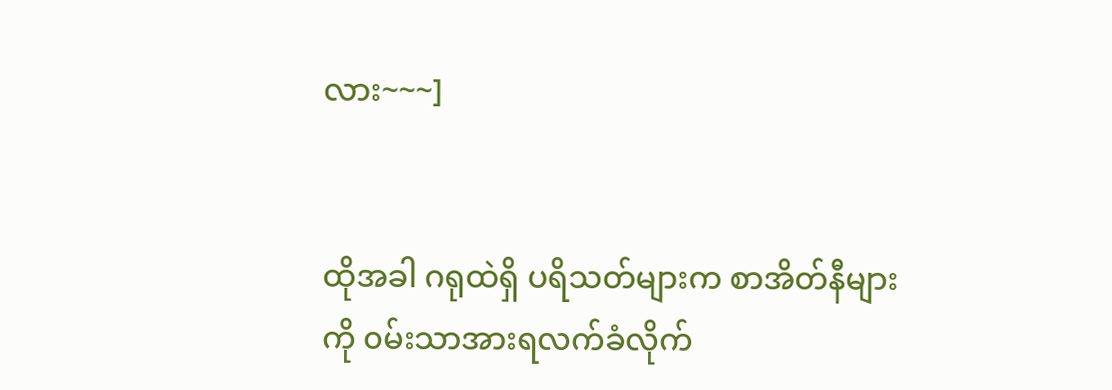လား~~~]


ထိုအခါ ဂရုထဲရှိ ပရိသတ်များက စာအိတ်နီများကို ၀မ်းသာအားရလက်ခံလိုက်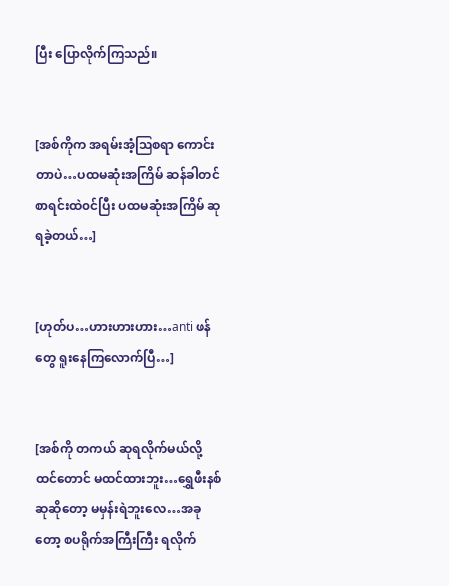ပြီး ပြောလိုက်ကြသည်။


[အစ်ကိုက အရမ်းအံ့ဩစရာ ကောင်းတာပဲ…ပထမဆုံးအကြိမ် ဆန်ခါတင်စာရင်းထဲ၀င်ပြီး ပထမဆုံးအကြိမ် ဆုရခဲ့တယ်…]


[ဟုတ်ပ…ဟားဟားဟား…anti ဖန်တွေ ရူးနေကြလောက်ပြီ…]


[အစ်ကို တကယ် ဆုရလိုက်မယ်လို့ ထင်တောင် မထင်ထားဘူး…ရွှေဖီးနစ်ဆု‌ဆိုတော့ မမှန်းရဲဘူးလေ…အခုတော့ စပရိုက်အကြီးကြီး ရလိုက်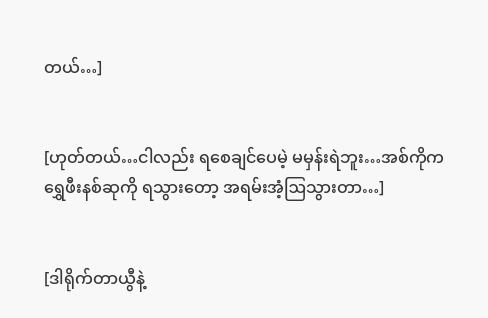တယ်…]


[ဟုတ်တယ်…ငါလည်း ရစေချင်ပေမဲ့ မမှန်းရဲဘူး…အစ်ကိုက ရွှေဖီးနစ်ဆုကို ရသွားတော့ အရမ်းအံ့ဩသွားတာ…]


[ဒါရိုက်တာယွီနဲ့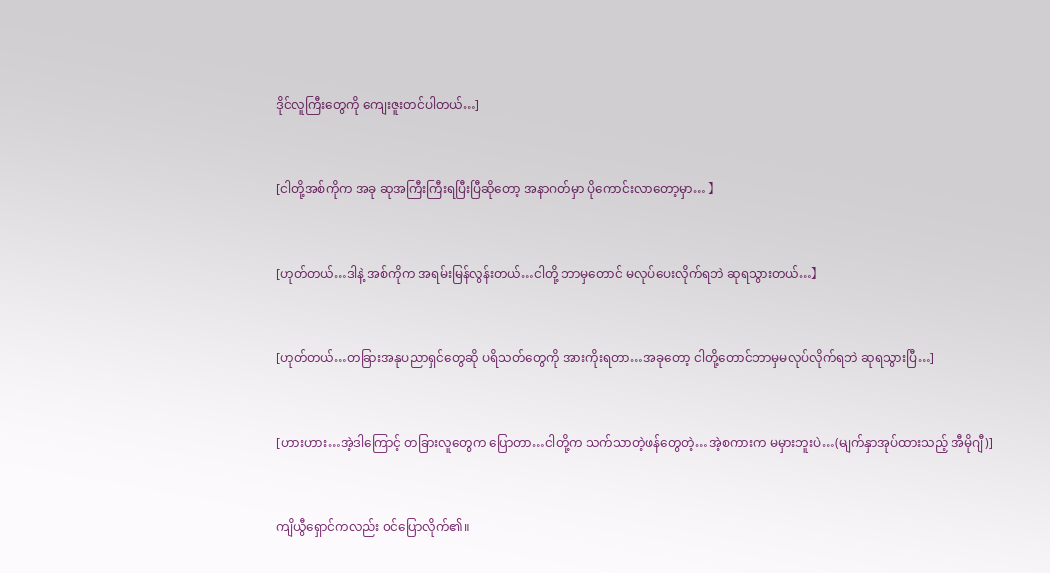ဒိုင်လူကြီးတွေကို ကျေးဇူးတင်ပါတယ်…]


[ငါတို့အစ်ကိုက အခု ဆုအကြီးကြီးရပြီးပြီဆိုတော့ အနာဂတ်မှာ ပိုကောင်းလာတော့မှာ… 】


[ဟုတ်တယ်…ဒါနဲ့ အစ်ကိုက အရမ်းမြန်လွန်းတယ်…ငါတို့ ဘာမှတောင် မလုပ်ပေးလိုက်ရဘဲ ဆုရသွားတယ်…】


[ဟုတ်တယ်…တခြားအနုပညာရှင်‌တွေဆို ပရိသတ်တွေကို အားကိုးရတာ…အခုတော့ ငါတို့တောင်ဘာမှမလုပ်လိုက်ရဘဲ ဆုရသွားပြီ…]


[ဟားဟား…အဲ့ဒါကြောင့် တခြားလူတွေက ပြောတာ…ငါတို့က သက်သာတဲ့ဖန်တွေတဲ့…အဲ့စကားက မမှားဘူးပဲ…(မျက်နှာအုပ်ထားသည့် အီမိုဂျီ)]


ကျိယွီရှောင်ကလည်း ၀င်ပြောလိုက်၏။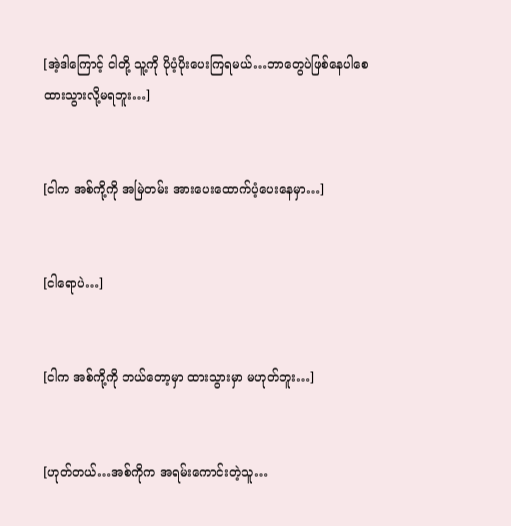[အဲ့ဒါကြောင့် ငါတို့ သူ့ကို ပိုပံ့ပိုးပေးကြရမယ်…ဘာတွေပဲဖြစ်နေပါစေ ထားသွားလို့မရဘူး…]


[ငါက အစ်ကို့ကို အမြဲတမ်း အားပေးထောက်ပံ့ပေးနေမှာ…]


[ငါရောပဲ…]


[ငါက အစ်ကို့ကို ဘယ်တော့မှာ ထားသွားမှာ မဟုတ်ဘူး…]


[ဟုတ်တယ်…အစ်ကိုက အရမ်းကောင်းတဲ့သူ…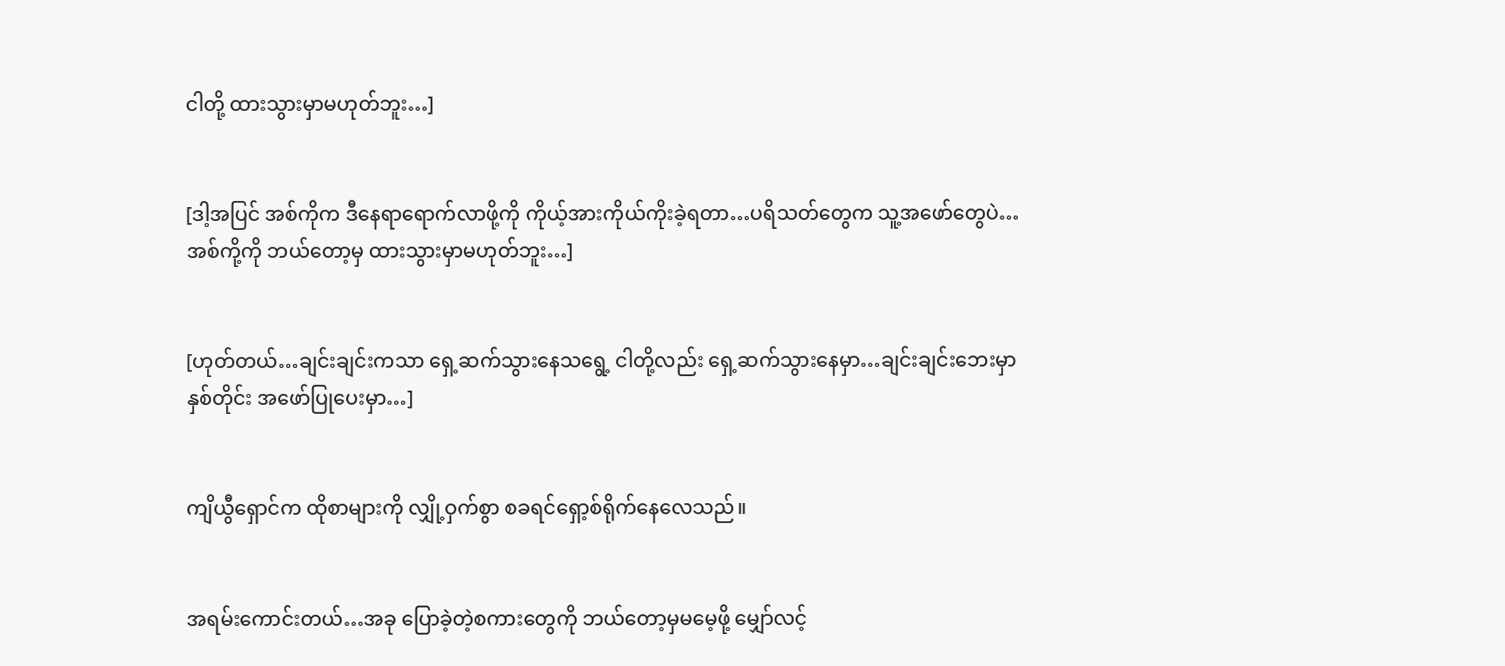ငါတို့ ထားသွားမှာမဟုတ်ဘူး…]


[ဒါ့အပြင် အစ်ကိုက ဒီနေရာရောက်လာဖို့ကို ကိုယ့်အားကိုယ်ကိုးခဲ့ရတာ…ပရိသတ်တွေက သူ့အဖော်တွေပဲ…အစ်ကို့ကို ဘယ်တော့မှ ထားသွားမှာမဟုတ်ဘူး…]


[ဟုတ်တယ်…ချင်းချင်းကသာ ရှေ့ဆက်သွားနေသရွေ့ ငါတို့လည်း ရှေ့ဆက်သွားနေမှာ…ချင်းချင်းဘေးမှာ နှစ်တိုင်း အဖော်ပြုပေးမှာ…]


ကျိယွီရှောင်က ထိုစာများကို လျှို့ဝှက်စွာ စခရင်ရှော့စ်ရိုက်နေလေသည်။


အရမ်းကောင်းတယ်…အခု ပြောခဲ့တဲ့စကားတွေကို ဘယ်တော့မှမမေ့ဖို့ မျှော်လင့်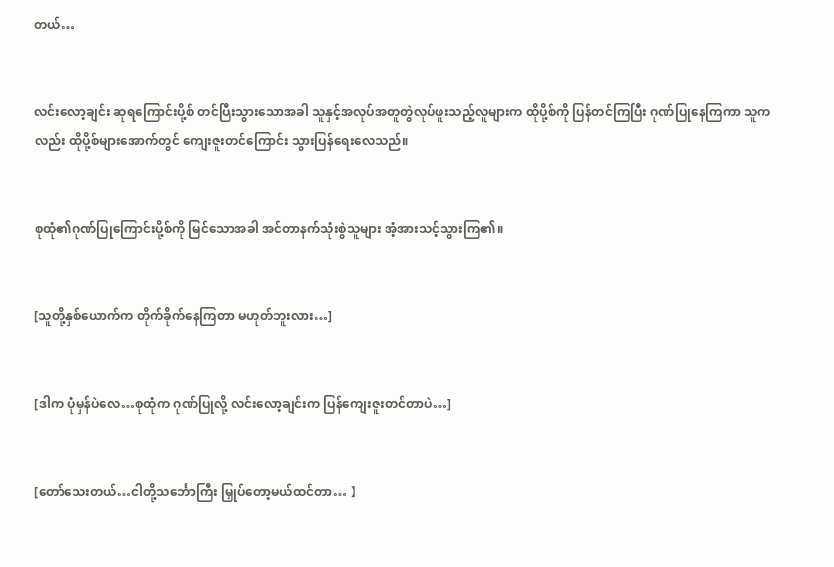တယ်…


လင်းလော့ချင်း ဆုရကြောင်းပို့စ် တင်ပြီး‌သွားသောအခါ သူနှင့်အလုပ်အတူတွဲလုပ်ဖူးသည့်လူများက ထိုပို့စ်ကို ပြန်တင်ကြပြီး ဂုဏ်ပြုနေကြကာ သူကလည်း ထိုပို့စ်များအောက်တွင် ကျေးဇူးတင်ကြောင်း သွားပြန်ရေးလေသည်။


စုထုံ၏ဂုဏ်ပြုကြောင်းပို့စ်ကို မြင်သောအခါ အင်တာနက်သုံးစွဲသူများ အံ့အားသင့်သွားကြ၏။


[သူတို့နှစ်ယောက်က တိုက်ခိုက်နေကြတာ မဟုတ်ဘူးလား…]


[ဒါက ပုံမှန်ပဲလေ…စုထုံက ဂုဏ်ပြုလို့ လင်းလော့ချင်းက ပြန်ကျေးဇူးတင်တာပဲ…]


[တော်‌သေးတယ်…ငါတို့သင်္ဘောကြီး မြှုပ်တော့မယ်ထင်တာ… 】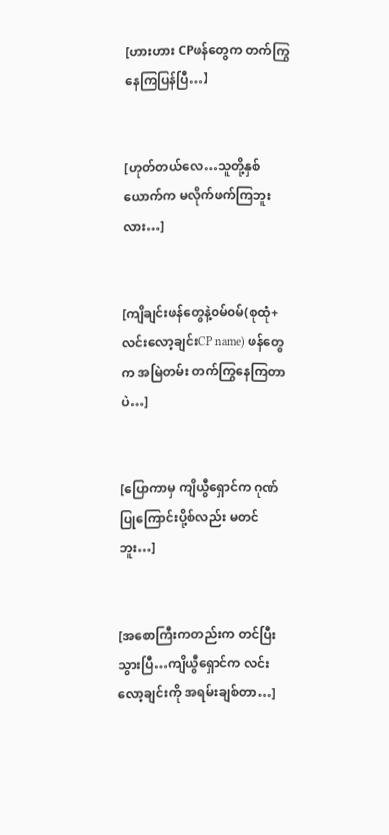[ဟားဟား CPဖန်တွေက တက်ကြွနေကြပြန်ပြီ…】


[ဟုတ်တယ်လေ…သူတို့နှစ်ယောက်က မလိုက်ဖက်ကြဘူးလား…]


[ကျိချင်းဖန်တွေနဲ့၀မ်၀မ်(စုထုံ+လင်းလော့ချင်းCP name) ဖန်တွေက အမြဲတမ်း တက်ကြွနေကြတာပဲ…]


[ပြောကာမှ ကျိယွီရှောင်က ဂုဏ်ပြုကြောင်းပို့စ်လည်း မတင်ဘူး…]


[အစောကြီးကတည်းက တင်ပြီးသွားပြီ…ကျိယွီရှောင်က လင်းလော့ချင်းကို အရမ်းချစ်တာ…]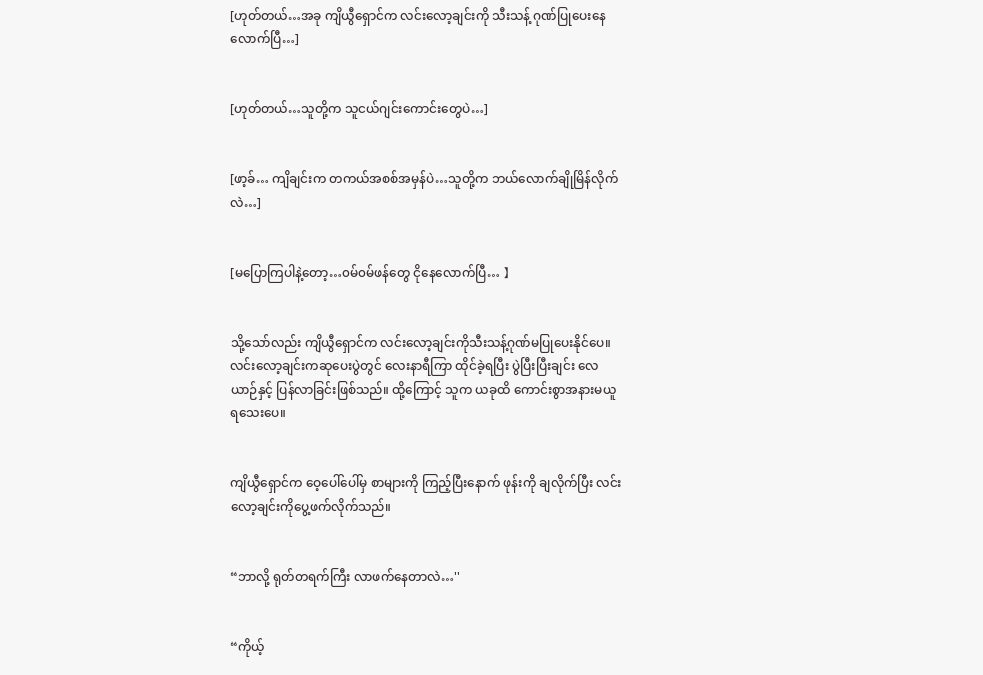[ဟုတ်တယ်…အခု ကျိယွီရှောင်က လင်းလော့ချင်းကို သီးသန့် ဂုဏ်ပြုပေးနေလောက်ပြီ…]


[ဟုတ်တယ်…သူတို့က သူငယ်ဂျင်းကောင်းတွေပဲ…]


[ဖာ့ခ်… ကျိချင်းက တကယ်အစစ်အမှန်ပဲ…သူတို့က ဘယ်လောက်ချိုမြိန်လိုက်လဲ…]


[မပြောကြပါနဲ့တော့…၀မ်၀မ်ဖန်တွေ ငိုနေလောက်ပြီ… 】


သို့သော်လည်း ကျိယွီရှောင်က လင်းလော့ချင်းကိုသီးသန့်ဂုဏ်မပြုပေးနိုင်ပေ။ လင်းလော့ချင်းကဆုပေးပွဲတွင် လေးနာရီကြာ ထိုင်ခဲ့ရပြီး ပွဲပြီးပြီးချင်း လေယာဉ်နှင့် ပြန်လာခြင်းဖြစ်သည်။ ထို့ကြောင့် သူက ယခုထိ ကောင်းစွာအနားမယူရသေးပေ။


ကျိယွီရှောင်က ဝေ့ပေါ်ပေါ်မှ စာများကို ကြည့်ပြီးနောက် ဖုန်းကို ချလိုက်ပြီး လင်းလော့ချင်းကိုပွေ့ဖက်လိုက်သည်။


“ဘာလို့ ရုတ်တရက်ကြီး လာဖက်နေတာလဲ…''


“ကိုယ့်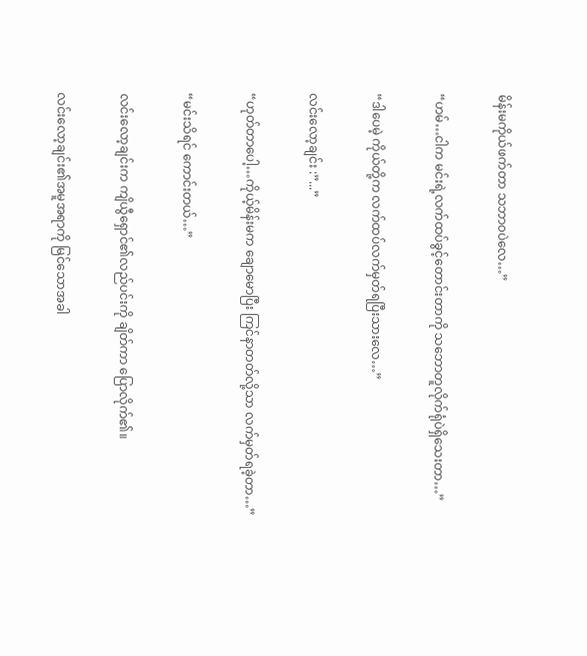မိန်းမကိုယ်ဖက်တာ သဘာ၀ပဲလေ…”


“ဟမ်…ငါက မင်းရဲ့လက်ထပ်ခွင့်တောင်းတာကို သဘောတူလိုက်ရုံပဲရှိသေးတာ…”


“ဒါပေမဲ့ ကိုယ်တို့က လက်ထပ်လက်မှတ်ရပြီးသားလေ…”


လင်းလော့ချင်း :”...”


“ဟုတ်တာပေါ့…ကိုယ့်မိန်းမက ချောမောပြီး ကြင်နာတတ်လို့သာ လက်မှတ်ရခဲ့တာ…”


“မင်းသိရင် ကောင်းတယ်…”


လင်းလော့ချင်းက ကျိယွီရှောင်၏လည်ပင်းကို ချိတ်ကာ ပြောလိုက်၏။


လင်းလော့ချင်း၏အမူအရာကို မြင်သောအခါ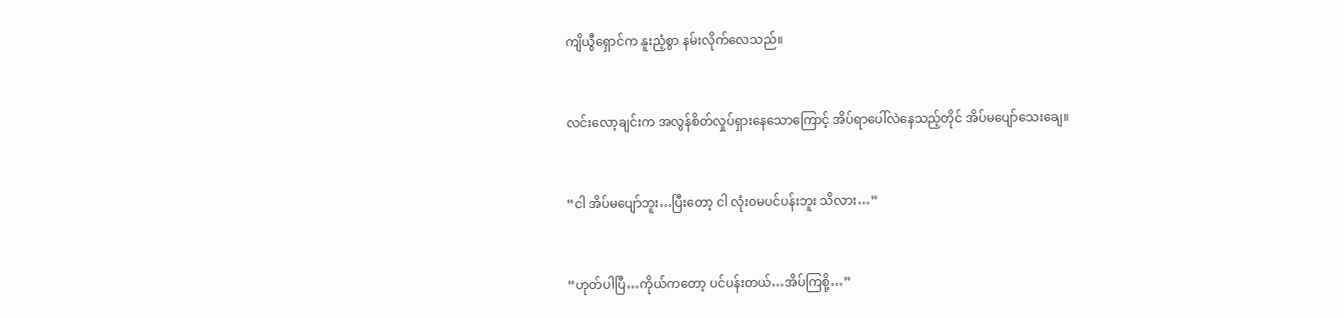ကျိယွီရှောင်က နူးညံ့စွာ နမ်းလိုက်လေသည်။


လင်းလော့ချင်းက အလွန်စိတ်လှုပ်ရှားနေသောကြောင့် အိပ်ရာပေါ်လဲနေသည့်တိုင် အိပ်မပျော်သေးချေ။


“ငါ အိပ်မ‌ပျော်ဘူး…ပြီးတော့ ငါ လုံး၀မပင်ပန်းဘူး သိလား…”


“ဟုတ်ပါပြီ…ကိုယ်ကတော့ ပင်ပန်းတယ်…အိပ်ကြစို့…”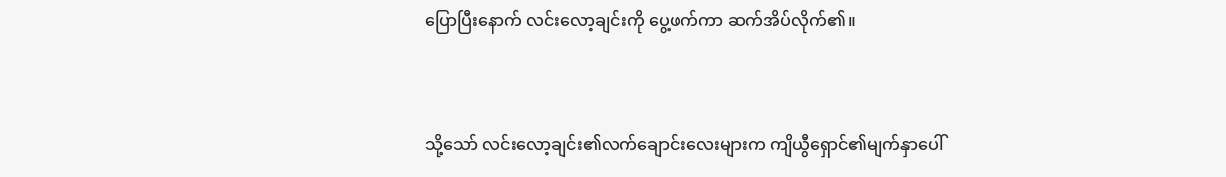ပြောပြီးနောက် လင်းလော့ချင်းကို ပွေ့ဖက်ကာ ဆက်အိပ်လိုက်၏။


သို့‌သော် လင်းလော့ချင်း၏လက်ချောင်းလေးများက ကျိယွီရှောင်၏မျက်နှာပေါ်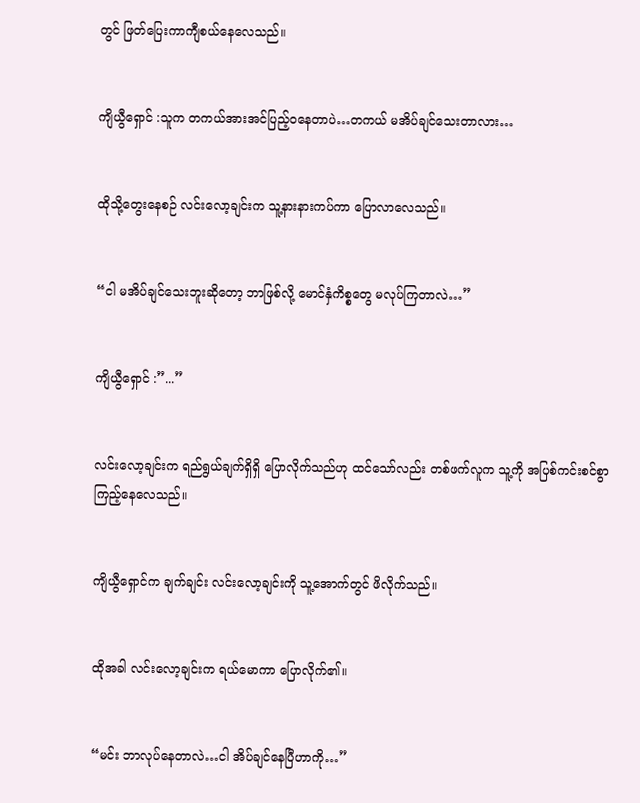တွင် ဖြတ်ပြေးကာကျီစယ်နေလေသည်။


ကျိယွီရှောင် :သူက တကယ်အားအင်ပြည့်၀နေတာပဲ…တကယ် မအိပ်ချင်သေးတာလား…


ထိုသို့တွေးနေစဉ် လင်းလော့ချင်းက သူ့နားနားကပ်ကာ ပြောလာ‌လေသည်။


“ငါ မအိပ်ချင်‌သေးဘူးဆို‌တော့ ဘာဖြစ်လို့ မောင်နှံကိစ္စတွေ မလုပ်ကြတာလဲ…”


ကျိယွီရှောင် :”...”


လင်းလော့ချင်းက ရည်ရွယ်ချက်ရှိရှိ ပြောလိုက်သည်ဟု ထင်သော်လည်း တစ်ဖက်လူက သူ့ကို အပြစ်ကင်းစင်စွာ ကြည့်နေလေသည်။


ကျိယွီရှောင်က ချက်ချင်း လင်းလော့ချင်းကို သူ့အောက်တွင် ဖိလိုက်သည်။


ထိုအခါ လင်းလော့ချင်းက ရယ်မောကာ ပြောလိုက်၏။


“မင်း ဘာလုပ်နေတာလဲ…ငါ အိပ်ချင်နေပြီဟာကို…”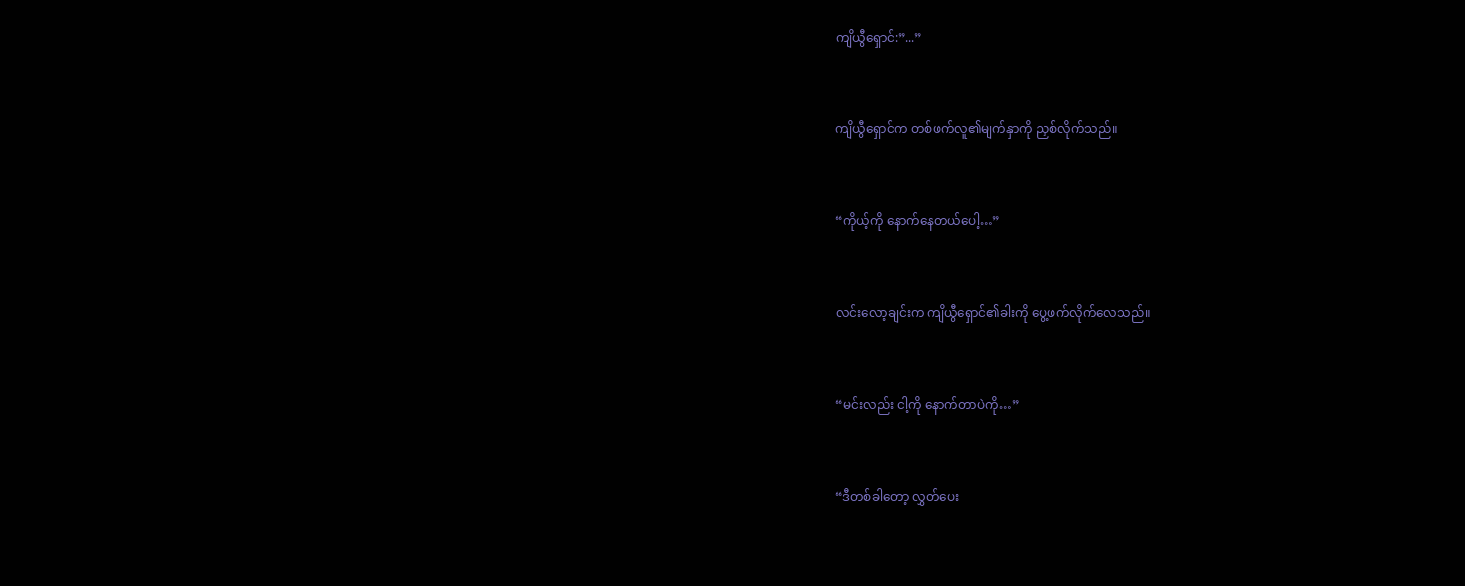ကျိယွီရှောင်:”...”


ကျိယွီရှောင်က တစ်ဖက်လူ၏မျက်နှာကို ညှစ်လိုက်သည်။


“ကိုယ့်ကို နောက်နေတယ်ပေါ့…”


လင်းလော့ချင်းက ကျိယွီရှောင်၏ခါးကို ပွေ့ဖက်လိုက်လေသည်။


“မင်းလည်း ငါ့ကို ‌နောက်တာပဲကို…”


“ဒီတစ်ခါတော့ လွှတ်ပေး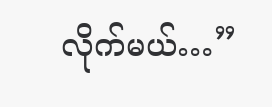လိုက်မယ်…”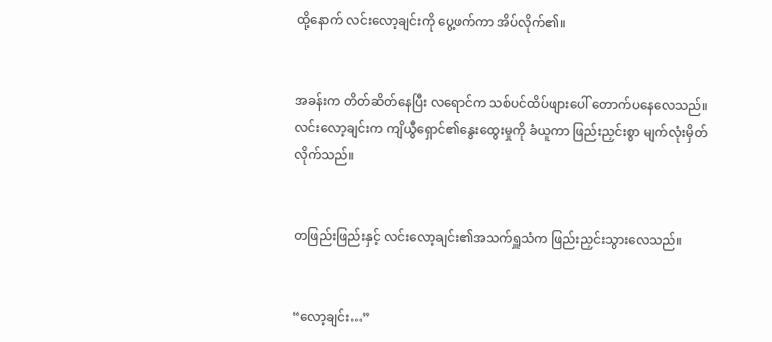ထို့နောက် လင်းလော့ချင်းကို ပွေ့ဖက်ကာ အိပ်လိုက်၏။


အခန်းက တိတ်ဆိတ်နေပြီး လရောင်က သစ်ပင်ထိပ်ဖျားပေါ် တောက်ပနေလေသည်။ လင်းလော့ချင်းက ကျိယွီရှောင်၏နွေးထွေးမှုကို ခံယူကာ ဖြည်းညှင်းစွာ မျက်လုံးမှိတ်လိုက်သည်။


တဖြည်းဖြည်းနှင့် လင်းလော့ချင်း၏အသက်ရှူသံက ဖြည်းညှင်းသွားလေသည်။


“လော့ချင်း…”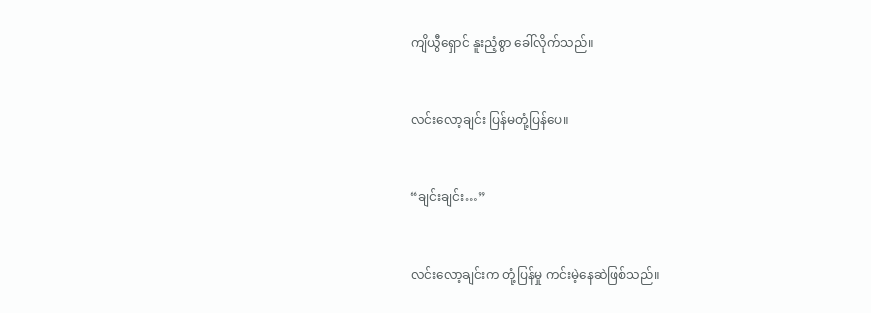ကျိယွီရှောင် နူးညံ့စွာ ခေါ်လိုက်သည်။


လင်းလော့ချင်း ပြန်မတုံ့ပြန်ပေ။


“ချင်းချင်း…”


လင်းလော့ချင်းက တုံ့ပြန်မှု ကင်းမဲ့နေဆဲဖြစ်သည်။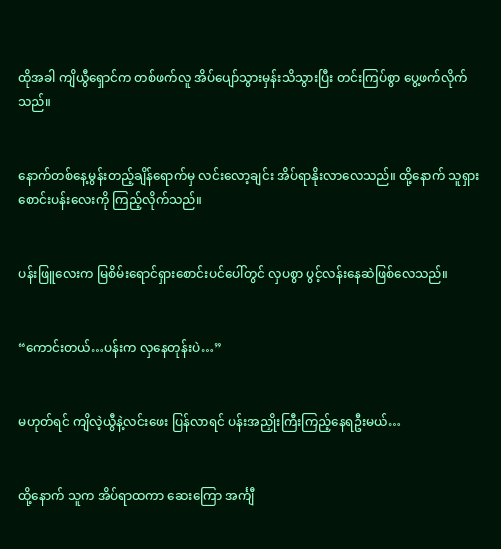ထိုအခါ ကျိယွီရှောင်က တစ်ဖက်လူ အိပ်ပျော်သွားမှန်းသိသွားပြီး တင်းကြပ်စွာ ပွေ့ဖက်လိုက်သည်။


နောက်တစ်နေ့မွန်းတည့်ချိန်‌ရောက်မှ လင်းလော့ချင်း အိပ်ရာနိုးလာလေသည်။ ထို့နောက် သူရှားစောင်းပန်းလေးကို ကြည့်လိုက်သည်။


ပန်းဖြူလေးက မြစိမ်းရောင်ရှားစောင်းပင်ပေါ်တွင် လှပစွာ ‌ပွင့်လန်းနေဆဲဖြစ်လေသည်။


“ကောင်းတယ်…ပန်းက လှနေတုန်းပဲ…”


မဟုတ်ရင် ကျိလဲ့ယွီနဲ့လင်းဖေး ပြန်လာရင် ပန်းအညှိုးကြီးကြည့်နေရဦးမယ်…


ထို့နောက် သူက အိပ်ရာထကာ ဆေးကြော အင်္ကျီ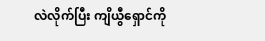လဲလိုက်ပြီး ကျိယွီရှောင်ကို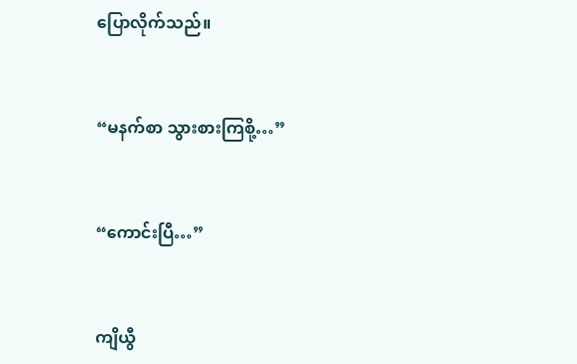ပြောလိုက်သည်။


“မနက်စာ သွားစားကြစို့…”


“ကောင်းပြီ…”


ကျိယွီ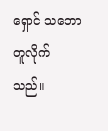ရှောင် သဘောတူလိုက်သည်။